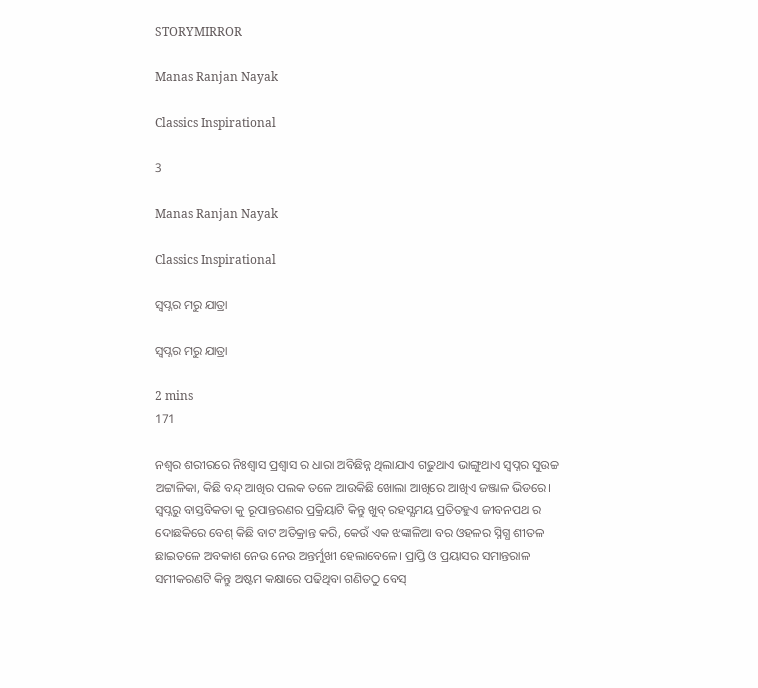STORYMIRROR

Manas Ranjan Nayak

Classics Inspirational

3

Manas Ranjan Nayak

Classics Inspirational

ସ୍ବପ୍ନର ମରୁ ଯାତ୍ରା

ସ୍ବପ୍ନର ମରୁ ଯାତ୍ରା

2 mins
171

ନଶ୍ବର ଶରୀରରେ ନିଃଶ୍ବାସ ପ୍ରଶ୍ବାସ ର ଧାରା ଅବିଛିନ୍ନ ଥିଲାଯାଏ ଗଢୁଥାଏ ଭାଙ୍ଗୁଥାଏ ସ୍ବପ୍ନର ସୁଉଚ୍ଚ ଅଟ୍ଟାଳିକା, କିଛି ବନ୍ଦ୍ ଆଖିର ପଲକ ତଳେ ଆଉକିଛି ଖୋଲା ଆଖିରେ ଆଖିଏ ଜଞ୍ଜାଳ ଭିଡରେ। ସ୍ବପ୍ନରୁ ବାସ୍ତବିକତା କୁ ରୂପାନ୍ତରଣର ପ୍ରକ୍ରିୟାଟି କିନ୍ତୁ ଖୁବ୍ ରହସ୍ଯମୟ ପ୍ରତିତହୁଏ ଜୀବନପଥ ର ଦୋଛକିରେ ବେଶ୍ କିଛି ବାଟ ଅତିକ୍ରାନ୍ତ କରି, କେଉଁ ଏକ ଝଙ୍କାଳିଆ ବର ଓହଳର ସ୍ନିଗ୍ଧ ଶୀତଳ ଛାଇତଳେ ଅବକାଶ ନେଉ ନେଉ ଅନ୍ତର୍ମୁଖୀ ହେଲାବେଳେ। ପ୍ରାପ୍ତି ଓ ପ୍ରୟାସର ସମାନ୍ତରାଳ ସମୀକରଣଟି କିନ୍ତୁ ଅଷ୍ଟମ କକ୍ଷାରେ ପଢିଥିବା ଗଣିତଠୁ ବେସ୍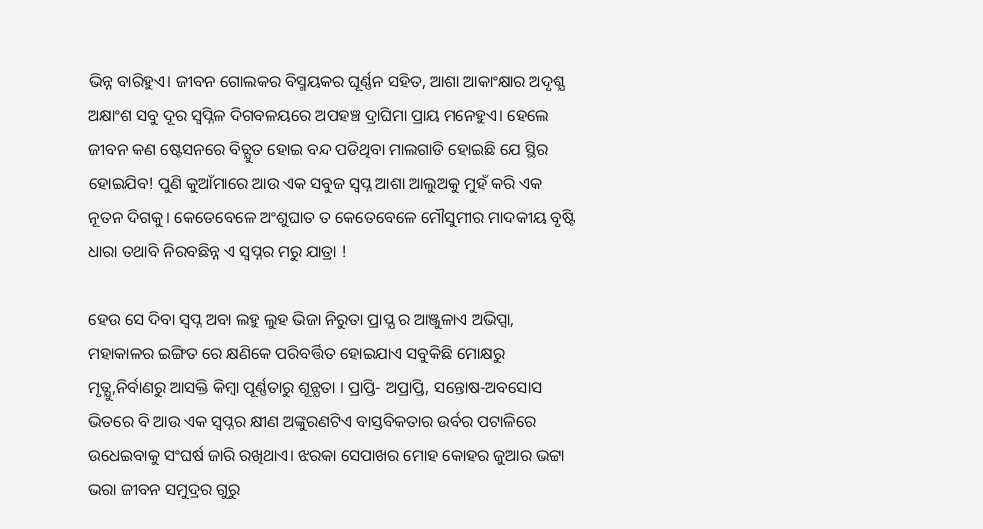ଭିନ୍ନ ବାରିହୁଏ। ଜୀବନ ଗୋଲକର ବିସ୍ମୟକର ଘୂର୍ଣ୍ଣନ ସହିତ, ଆଶା ଆକାଂକ୍ଷାର ଅଦୃଶ୍ଯ ଅକ୍ଷାଂଶ ସବୁ ଦୂର ସ୍ବପ୍ନିଳ ଦିଗବଳୟରେ ଅପହଞ୍ଚ ଦ୍ରାଘିମା ପ୍ରାୟ ମନେହୁଏ। ହେଲେ ଜୀବନ କଣ ଷ୍ଟେସନରେ ବିଚ୍ଯୁତ ହୋଇ ବନ୍ଦ ପଡିଥିବା ମାଲଗାଡି ହୋଇଛି ଯେ ସ୍ଥିର ହୋଇଯିବ! ପୁଣି କୁଆଁମାରେ ଆଉ ଏକ ସବୁଜ ସ୍ବପ୍ନ ଆଶା ଆଲୁଅକୁ ମୁହଁ କରି ଏକ ନୂତନ ଦିଗକୁ। କେତେବେଳେ ଅଂଶୁଘାତ ତ କେତେବେଳେ ମୌସୁମୀର ମାଦକୀୟ ବୃଷ୍ଟି ଧାରା ତଥାବି ନିରବଛିନ୍ନ ଏ ସ୍ବପ୍ନର ମରୁ ଯାତ୍ରା !

ହେଉ ସେ ଦିବା ସ୍ବପ୍ନ ଅବା ଲହୁ ଲୁହ ଭିଜା ନିରୁତା ପ୍ରାପ୍ଯ ର ଆଞ୍ଜୁଳାଏ ଅଭିପ୍ସା, ମହାକାଳର ଇଙ୍ଗିତ ରେ କ୍ଷଣିକେ ପରିବର୍ତ୍ତିତ ହୋଇଯାଏ ସବୁକିଛି ମୋକ୍ଷରୁ ମୃତ୍ଯୁ,ନିର୍ବାଣରୁ ଆସକ୍ତି କିମ୍ବା ପୂର୍ଣ୍ଣତାରୁ ଶୂନ୍ଯତା । ପ୍ରାପ୍ତି- ଅପ୍ରାପ୍ତି, ସନ୍ତୋଷ-ଅବସୋସ ଭିତରେ ବି ଆଉ ଏକ ସ୍ବପ୍ନର କ୍ଷୀଣ ଅଙ୍କୁରଣଟିଏ ବାସ୍ତବିକତାର ଉର୍ବର ପଟାଳିରେ ଉଧେଇବାକୁ ସଂଘର୍ଷ ଜାରି ରଖିଥାଏ। ଝରକା ସେପାଖର ମୋହ କୋହର ଜୁଆର ଭଟ୍ଟା ଭରା ଜୀବନ ସମୁଦ୍ରର ଗୁରୁ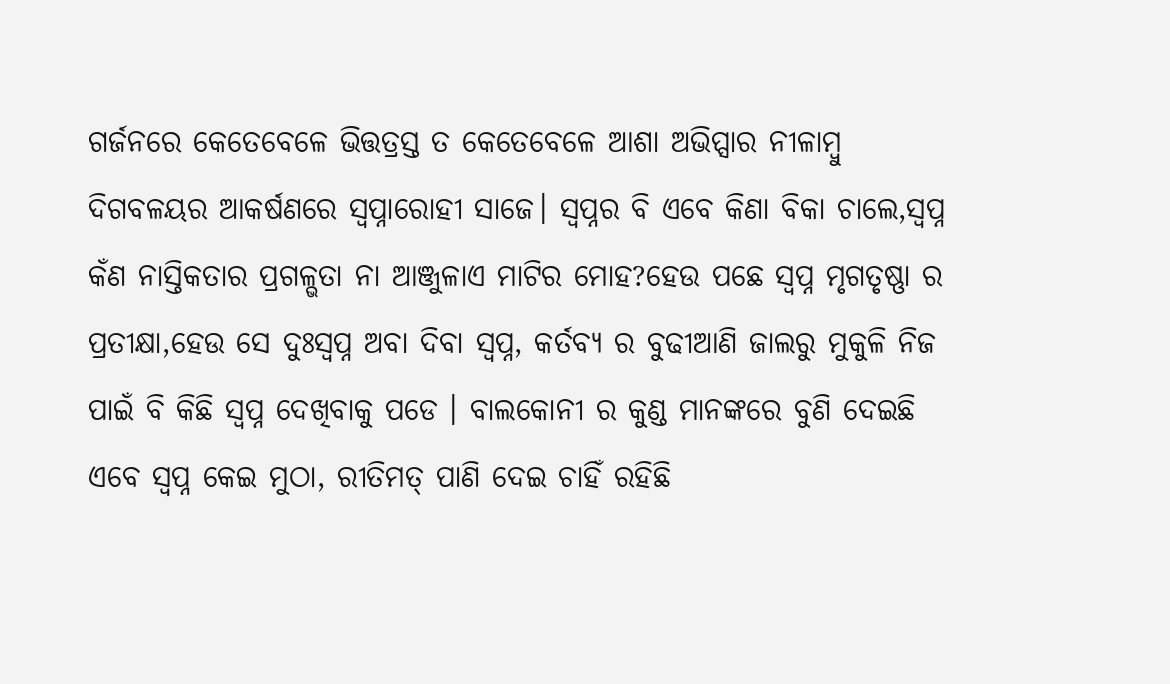ଗର୍ଜନରେ କେତେବେଳେ ଭିତ୍ତତ୍ରସ୍ତ ତ କେତେବେଳେ ଆଶା ଅଭିପ୍ସାର ନୀଳାମ୍ବୁ ଦିଗବଳୟର ଆକର୍ଷଣରେ ସ୍ବପ୍ନାରୋହୀ ସାଜେ। ସ୍ବପ୍ନର ବି ଏବେ କିଣା ବିକା ଚାଲେ,ସ୍ବପ୍ନ କଁଣ ନାସ୍ତିକତାର ପ୍ରଗଳ୍ଭତା ନା ଆଞ୍ଜୁଳାଏ ମାଟିର ମୋହ?ହେଉ ପଛେ ସ୍ବପ୍ନ ମୃଗତୃଷ୍ଣା ର ପ୍ରତୀକ୍ଷା,ହେଉ ସେ ଦୁଃସ୍ବପ୍ନ ଅବା ଦିବା ସ୍ବପ୍ନ, କର୍ତବ୍ୟ ର ବୁଢୀଆଣି ଜାଲରୁ ମୁକୁଳି ନିଜ ପାଇଁ ବି କିଛି ସ୍ବପ୍ନ ଦେଖିବାକୁ ପଡେ । ବାଲକୋନୀ ର କୁଣ୍ଡ ମାନଙ୍କରେ ବୁଣି ଦେଇଛି ଏବେ ସ୍ବପ୍ନ କେଇ ମୁଠା, ରୀତିମତ୍ ପାଣି ଦେଇ ଚାହିଁ ରହିଛି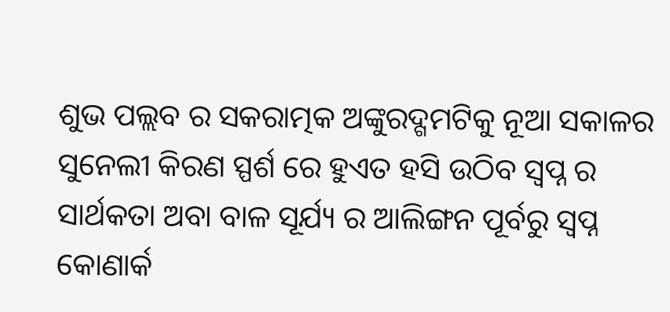ଶୁଭ ପଲ୍ଲବ ର ସକରାତ୍ମକ ଅଙ୍କୁରଦ୍ଗମଟିକୁ ନୂଆ ସକାଳର ସୁନେଲୀ କିରଣ ସ୍ପର୍ଶ ରେ ହୁଏତ ହସି ଉଠିବ ସ୍ବପ୍ନ ର ସାର୍ଥକତା ଅବା ବାଳ ସୂର୍ଯ୍ୟ ର ଆଲିଙ୍ଗନ ପୂର୍ବରୁ ସ୍ବପ୍ନ କୋଣାର୍କ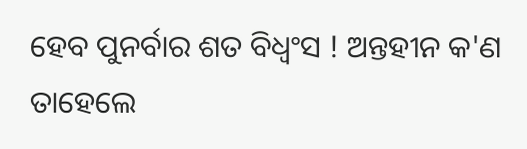ହେବ ପୁନର୍ବାର ଶତ ବିଧ୍ବଂସ ! ଅନ୍ତହୀନ କ'ଣ ତାହେଲେ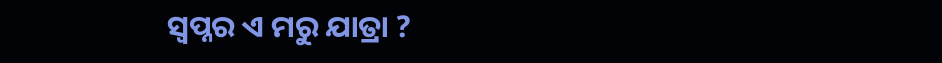ସ୍ବପ୍ନର ଏ ମରୁ ଯାତ୍ରା ?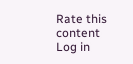Rate this content
Log in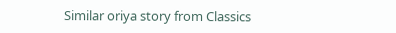Similar oriya story from Classics